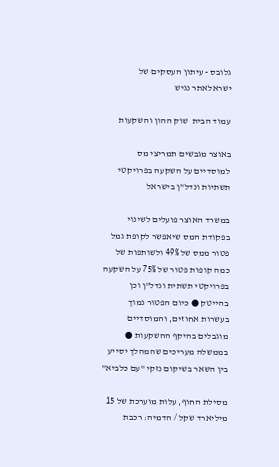גלובס - עיתון העסקים של ישראלאתר נגיש

עמוד הבית  שוק ההון והשקעות

באוצר מגבשים תמריצי מס למוסדיים על השקעה בפרויקטי תשתיות ונדל"ן בישראל

במשרד האוצר פועלים לשינוי בפקודת המס שיאפשר לקופת גמל פטור ממס של 49% ולשותפות של כמה קופות פטור של 75% על השקעה בפרויקטי תשתית ונדל"ן וכן בהייטק ● כיום הפטור נמוך בעשרות אחוזים, והמוסדיים מוגבלים בהיקף ההשקעות ● בממשלה מעריכים שהמהלך יסייע בין השאר בשיקום נזקי "עם כלביא"

מסילת החוף, עלות מוערכת של 15 מיליארד שקל / הדמיה: רכבת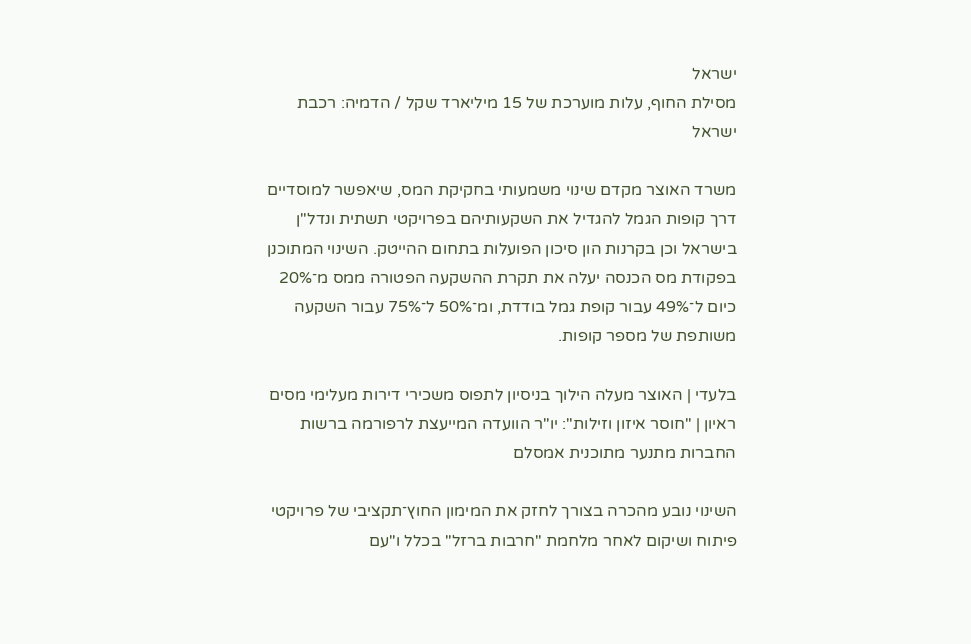ישראל
מסילת החוף, עלות מוערכת של 15 מיליארד שקל / הדמיה: רכבת ישראל

משרד האוצר מקדם שינוי משמעותי בחקיקת המס, שיאפשר למוסדיים דרך קופות הגמל להגדיל את השקעותיהם בפרויקטי תשתית ונדל"ן בישראל וכן בקרנות הון סיכון הפועלות בתחום ההייטק. השינוי המתוכנן בפקודת מס הכנסה יעלה את תקרת ההשקעה הפטורה ממס מ־20% כיום ל־49% עבור קופת גמל בודדת, ומ־50% ל־75% עבור השקעה משותפת של מספר קופות.

בלעדי | האוצר מעלה הילוך בניסיון לתפוס משכירי דירות מעלימי מסים
ראיון | "חוסר איזון וזילות": יו"ר הוועדה המייעצת לרפורמה ברשות החברות מתנער מתוכנית אמסלם

השינוי נובע מהכרה בצורך לחזק את המימון החוץ־תקציבי של פרויקטי פיתוח ושיקום לאחר מלחמת "חרבות ברזל" בכלל ו"עם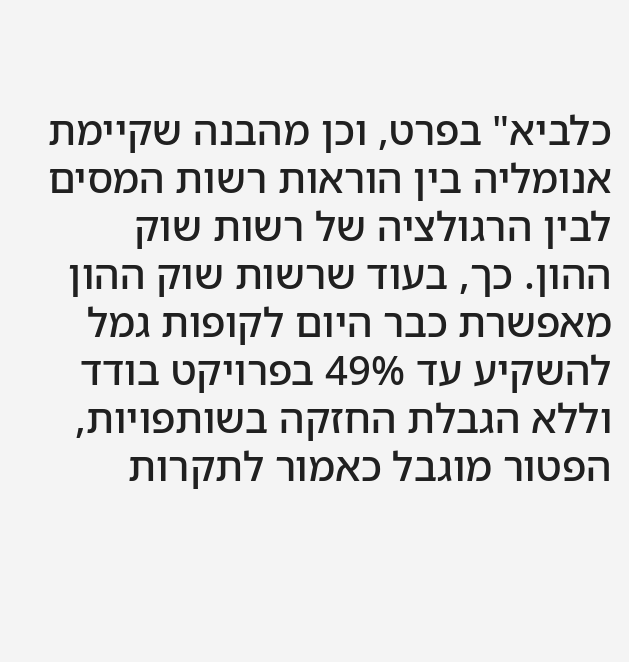כלביא" בפרט, וכן מהבנה שקיימת אנומליה בין הוראות רשות המסים לבין הרגולציה של רשות שוק ההון. כך, בעוד שרשות שוק ההון מאפשרת כבר היום לקופות גמל להשקיע עד 49% בפרויקט בודד וללא הגבלת החזקה בשותפויות, הפטור מוגבל כאמור לתקרות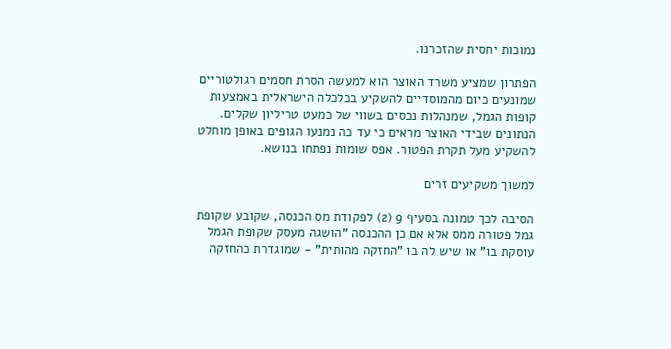נמוכות יחסית שהזכרנו.

הפתרון שמציע משרד האוצר הוא למעשה הסרת חסמים רגולטוריים שמונעים כיום מהמוסדיים להשקיע בכלכלה הישראלית באמצעות קופות הגמל, שמנהלות נכסים בשווי של כמעט טריליון שקלים. הנתונים שבידי האוצר מראים כי עד כה נמנעו הגופים באופן מוחלט להשקיע מעל תקרת הפטור. אפס שומות נפתחו בנושא.

למשוך משקיעים זרים

הסיבה לכך טמונה בסעיף 9 (2) לפקודת מס הכנסה, שקובע שקופת גמל פטורה ממס אלא אם כן ההכנסה "הושגה מעסק שקופת הגמל עוסקת בו" או שיש לה בו "החזקה מהותית" - שמוגדרת כהחזקה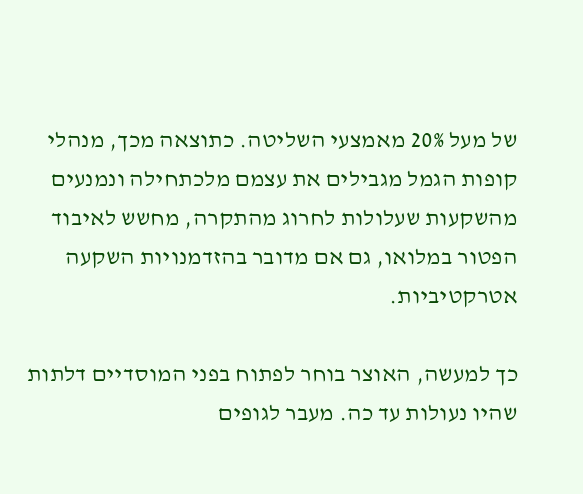של מעל 20% מאמצעי השליטה. כתוצאה מכך, מנהלי קופות הגמל מגבילים את עצמם מלכתחילה ונמנעים מהשקעות שעלולות לחרוג מהתקרה, מחשש לאיבוד הפטור במלואו, גם אם מדובר בהזדמנויות השקעה אטרקטיביות.

כך למעשה, האוצר בוחר לפתוח בפני המוסדיים דלתות שהיו נעולות עד כה. מעבר לגופים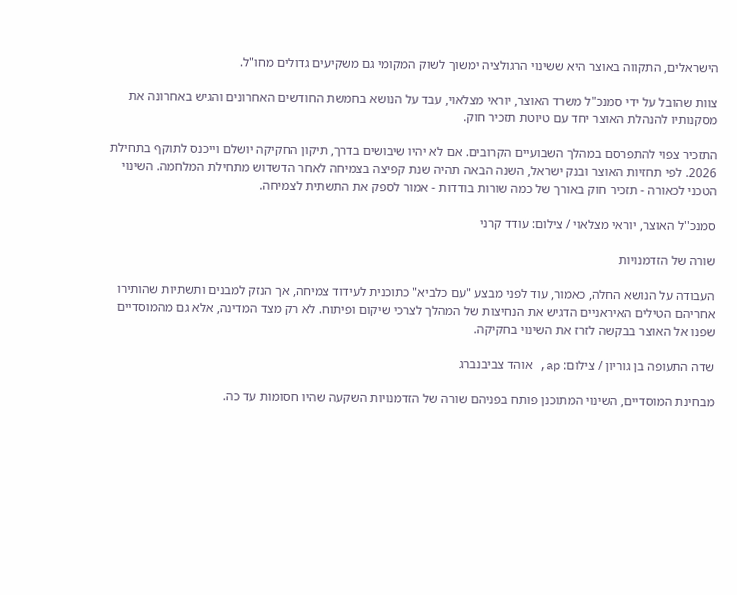הישראלים, התקווה באוצר היא ששינוי הרגולציה ימשוך לשוק המקומי גם משקיעים גדולים מחו"ל.

צוות שהובל על ידי סמנכ"ל משרד האוצר, יוראי מצלאוי, עבד על הנושא בחמשת החודשים האחרונים והגיש באחרונה את מסקנותיו להנהלת האוצר יחד עם טיוטת תזכיר חוק.

התזכיר צפוי להתפרסם במהלך השבועיים הקרובים. אם לא יהיו שיבושים בדרך, תיקון החקיקה יושלם וייכנס לתוקף בתחילת 2026. לפי תחזיות האוצר ובנק ישראל, השנה הבאה תהיה שנת קפיצה בצמיחה לאחר הדשדוש מתחילת המלחמה. השינוי הטכני לכאורה - תזכיר חוק באורך של כמה שורות בודדות - אמור לספק את התשתית לצמיחה.

סמנכ''ל האוצר, יוראי מצלאוי / צילום: עודד קרני

שורה של הזדמנויות

העבודה על הנושא החלה, כאמור, עוד לפני מבצע "עם כלביא" כתוכנית לעידוד צמיחה, אך הנזק למבנים ותשתיות שהותירו אחריהם הטילים האיראניים הדגיש את הנחיצות של המהלך לצרכי שיקום ופיתוח. לא רק מצד המדינה, אלא גם מהמוסדיים שפנו אל האוצר בבקשה לזרז את השינוי בחקיקה.

שדה התעופה בן גוריון / צילום: ap, אוהד צביבנברג

מבחינת המוסדיים, השינוי המתוכנן פותח בפניהם שורה של הזדמנויות השקעה שהיו חסומות עד כה.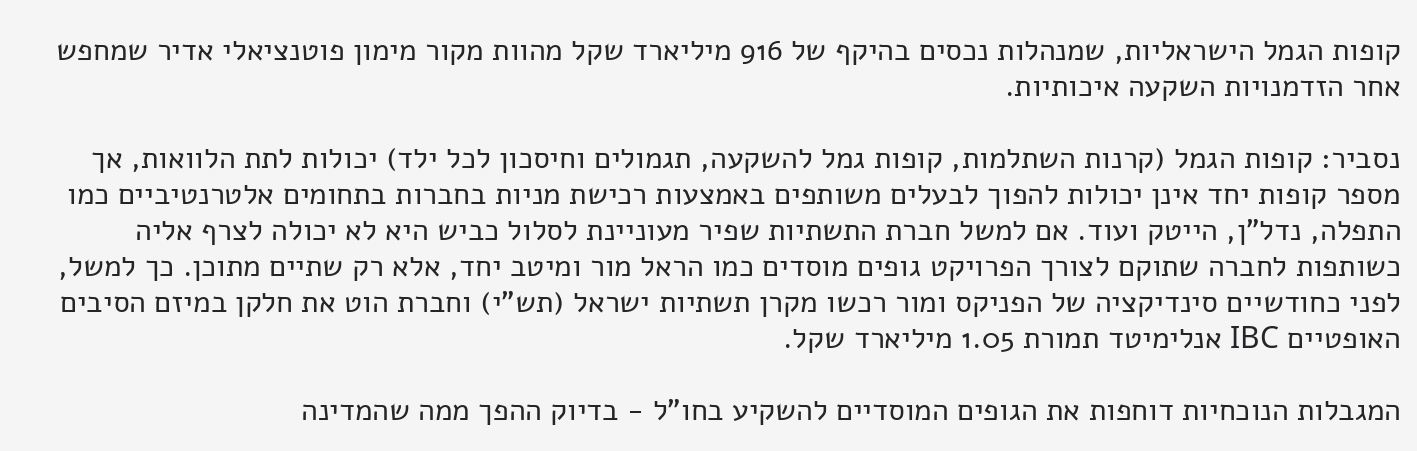קופות הגמל הישראליות, שמנהלות נכסים בהיקף של 916 מיליארד שקל מהוות מקור מימון פוטנציאלי אדיר שמחפש אחר הזדמנויות השקעה איכותיות.

נסביר: קופות הגמל (קרנות השתלמות, קופות גמל להשקעה, תגמולים וחיסכון לכל ילד) יכולות לתת הלוואות, אך מספר קופות יחד אינן יכולות להפוך לבעלים משותפים באמצעות רכישת מניות בחברות בתחומים אלטרנטיביים כמו התפלה, נדל"ן, הייטק ועוד. אם למשל חברת התשתיות שפיר מעוניינת לסלול כביש היא לא יכולה לצרף אליה כשותפות לחברה שתוקם לצורך הפרויקט גופים מוסדים כמו הראל מור ומיטב יחד, אלא רק שתיים מתוכן. כך למשל, לפני כחודשיים סינדיקציה של הפניקס ומור רכשו מקרן תשתיות ישראל (תש"י) וחברת הוט את חלקן במיזם הסיבים האופטיים IBC אנלימיטד תמורת 1.05 מיליארד שקל.

המגבלות הנוכחיות דוחפות את הגופים המוסדיים להשקיע בחו"ל - בדיוק ההפך ממה שהמדינה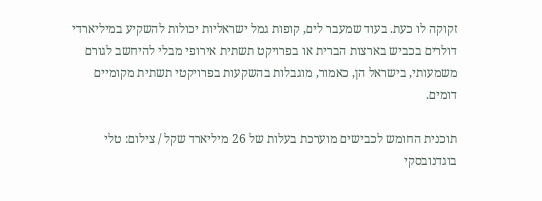זקוקה לו כעת. בעוד שמעבר לים, קופות גמל ישראליות יכולות להשקיע במיליארדי דולרים בכביש בארצות הברית או בפרויקט תשתית אירופי מבלי להיחשב לגורם משמעותי, בישראל הן, כאמור, מוגבלות בהשקעות בפרויקטי תשתית מקומיים דומים.

תוכנית החומש לכבישים מוערכת בעלות של 26 מיליארד שקל / צילום: טלי בוגדנובסקי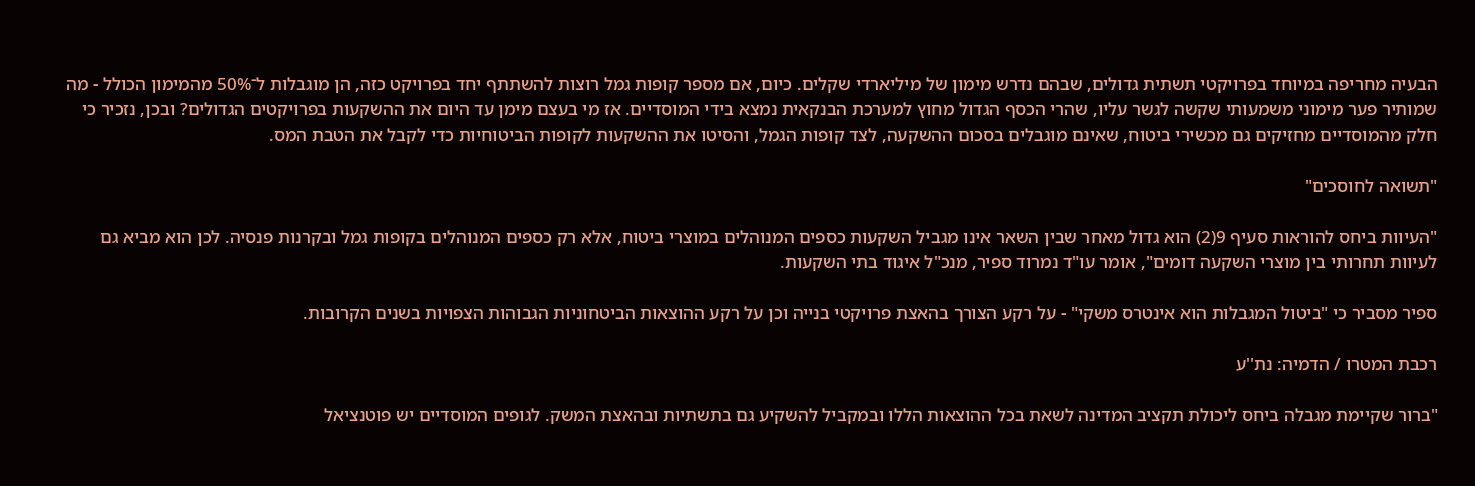הבעיה מחריפה במיוחד בפרויקטי תשתית גדולים, שבהם נדרש מימון של מיליארדי שקלים. כיום, אם מספר קופות גמל רוצות להשתתף יחד בפרויקט כזה, הן מוגבלות ל־50% מהמימון הכולל - מה שמותיר פער מימוני משמעותי שקשה לגשר עליו, שהרי הכסף הגדול מחוץ למערכת הבנקאית נמצא בידי המוסדיים. אז מי בעצם מימן עד היום את ההשקעות בפרויקטים הגדולים? ובכן, נזכיר כי חלק מהמוסדיים מחזיקים גם מכשירי ביטוח, שאינם מוגבלים בסכום ההשקעה, לצד קופות הגמל, והסיטו את ההשקעות לקופות הביטוחיות כדי לקבל את הטבת המס.

"תשואה לחוסכים"

"העיוות ביחס להוראות סעיף 9(2) הוא גדול מאחר שבין השאר אינו מגביל השקעות כספים המנוהלים במוצרי ביטוח, אלא רק כספים המנוהלים בקופות גמל ובקרנות פנסיה. לכן הוא מביא גם לעיוות תחרותי בין מוצרי השקעה דומים", אומר עו"ד נמרוד ספיר, מנכ"ל איגוד בתי השקעות.

ספיר מסביר כי "ביטול המגבלות הוא אינטרס משקי" - על רקע הצורך בהאצת פרויקטי בנייה וכן על רקע ההוצאות הביטחוניות הגבוהות הצפויות בשנים הקרובות.

רכבת המטרו / הדמיה: נת''ע

"ברור שקיימת מגבלה ביחס ליכולת תקציב המדינה לשאת בכל ההוצאות הללו ובמקביל להשקיע גם בתשתיות ובהאצת המשק. לגופים המוסדיים יש פוטנציאל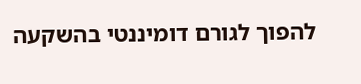להפוך לגורם דומיננטי בהשקעה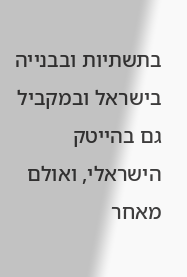בתשתיות ובבנייה בישראל ובמקביל גם בהייטק הישראלי, ואולם מאחר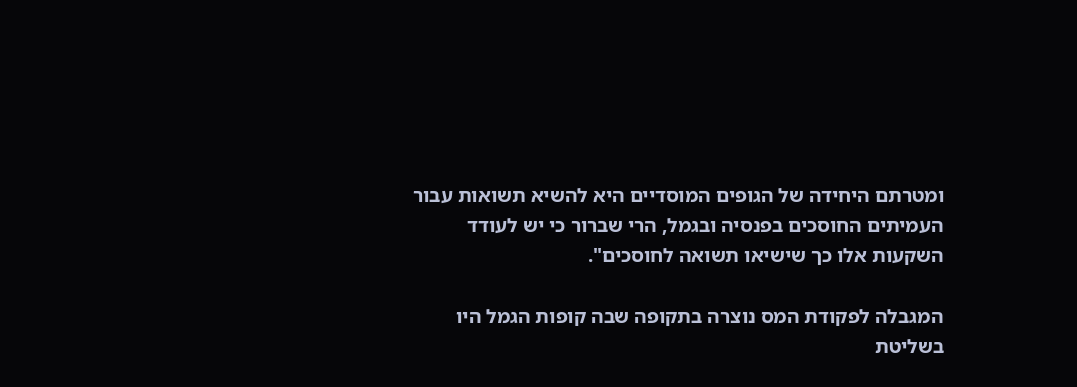ומטרתם היחידה של הגופים המוסדיים היא להשיא תשואות עבור העמיתים החוסכים בפנסיה ובגמל, הרי שברור כי יש לעודד השקעות אלו כך שישיאו תשואה לחוסכים".

המגבלה לפקודת המס נוצרה בתקופה שבה קופות הגמל היו בשליטת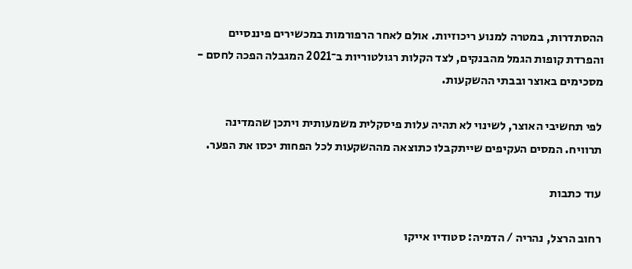ההסתדרות, במטרה למנוע ריכוזיות. אולם לאחר הרפורמות במכשירים פיננסיים והפרדת קופות הגמל מהבנקים, לצד הקלות רגולטוריות ב־2021 המגבלה הפכה לחסם - מסכימים באוצר ובבתי ההשקעות.

לפי תחשיבי האוצר, לשינוי לא תהיה עלות פיסקלית משמעותית ויתכן שהמדינה תרוויח. המסים העקיפים שייתקבלו כתוצאה מההשקעות לכל הפחות יכסו את הפער.

עוד כתבות

רחוב הרצל, נהריה / הדמיה: סטודיו אייקו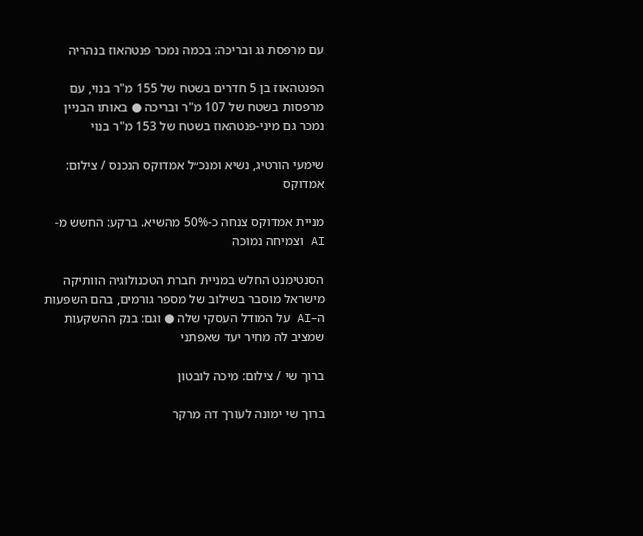עם מרפסת גג ובריכה: בכמה נמכר פנטהאוז בנהריה

הפנטהאוז בן 5 חדרים בשטח של 155 מ"ר בנוי, עם מרפסות בשטח של 107 מ"ר ובריכה ● באותו הבניין נמכר גם מיני-פנטהאוז בשטח של 153 מ"ר בנוי

שימעי הורטיג, נשיא ומנכ״ל אמדוקס הנכנס / צילום: אמדוקס

מניית אמדוקס צנחה כ-50% מהשיא. ברקע: החשש מ-AI וצמיחה נמוכה

הסנטימנט החלש במניית חברת הטכנולוגיה הוותיקה מישראל מוסבר בשילוב של מספר גורמים, בהם השפעות ה–AI על המודל העסקי שלה ● וגם: בנק ההשקעות שמציב לה מחיר יעד שאפתני

ברוך שי / צילום: מיכה לובטון

ברוך שי ימונה לעורך דה מרקר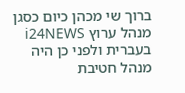ברוך שי מכהן כיום כסגן מנהל ערוץ i24NEWS בעברית ולפני כן היה מנהל חטיבת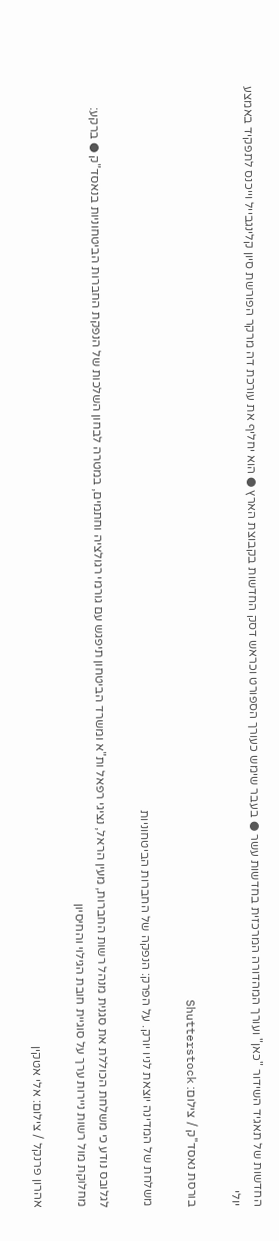החדשות של תאגיד השידור "כאן" ועורך המהדורה המרכזית בחדשות עשר ● בעבר שימש כעורך הספורט וכראש דסק החדשות בקבוצת הארץ ● הוא יחליף את עורכת דה מרקר הפורשת סיון קלינגבייל וייכנס לתפקיד באמצע יולי

בורסת נאסד''ק / צילום: Shutterstock

משלחת של המדינה יוצאת לניו יורק. על הפרק: הנפקה של החברות הביטחוניות

לגלובס נודע כי משלחת הכוללת את סגנית מנהל רשות החברות, מעין הראל, נציגי רפאל ות"א ומשרד הביטחון תיפגש עם גורמי רגולציה וחתמים, במטרה לבחון השלכות של הנפקת החברות הביטחוניות בנאסד"ק ● ברקע: מחלוקת מול רשות ניירות ערך על סוגיית חובת הגילוי והחיסיון

אהרון פרנקל / צילום: אלי אטקין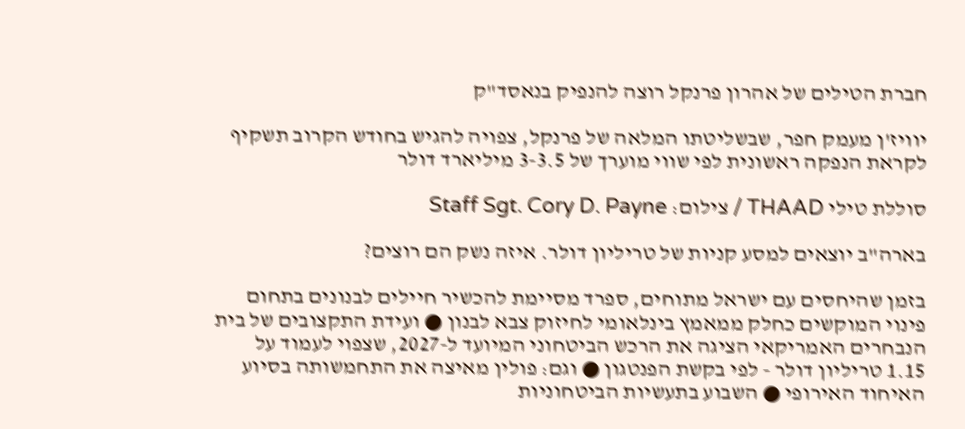חברת הטילים של אהרון פרנקל רוצה להנפיק בנאסד"ק

יוויז'ן מעמק חפר, שבשליטתו המלאה של פרנקל, צפויה להגיש בחודש הקרוב תשקיף לקראת הנפקה ראשונית לפי שווי מוערך של 3-3.5 מיליארד דולר

סוללת טילי THAAD / צילום: Staff Sgt. Cory D. Payne

בארה"ב יוצאים למסע קניות של טריליון דולר. איזה נשק הם רוצים?

בזמן שהיחסים עם ישראל מתוחים, ספרד מסיימת להכשיר חיילים לבנונים בתחום פינוי המוקשים כחלק ממאמץ בינלאומי לחיזוק צבא לבנון ● ועידת התקצובים של בית הנבחרים האמריקאי הציגה את הרכש הביטחוני המיועד ל-2027, שצפוי לעמוד על 1.15 טריליון דולר - לפי בקשת הפנטגון ● וגם: פולין מאיצה את התחמשותה בסיוע האיחוד האירופי ● השבוע בתעשיות הביטחוניות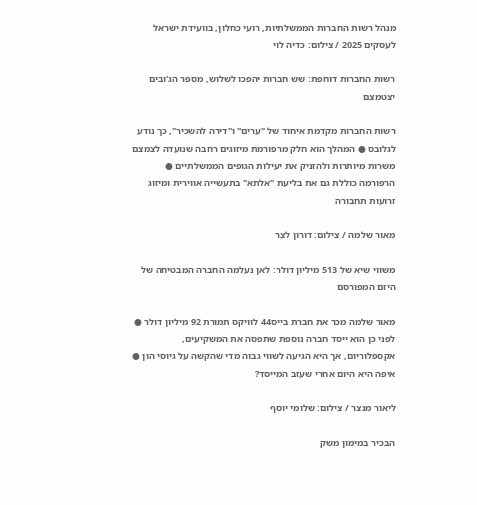מנהל רשות החברות הממשלתיות, רועי כחלון, בוועידת ישראל לעסקים 2025 / צילום: כדיה לוי

רשות החברות דוחפת: שש חברות יהפכו לשלוש, מספר הג'ובים יצטמצם

רשות החברות מקדמת איחוד של "ערים" ו"דירה להשכיר", כך נודע לגלובס ● המהלך הוא חלק מרפורמת מיזוגים רחבה שנועדה לצמצם משרות מיותרות ולהזניק את יעילות הגופים הממשלתיים ● הרפורמה כוללת גם את בליעת "אלתא" בתעשייה אווירית ומיזוג זרועות תחבורה

מאור שלמה / צילום: דורון לצר

משווי שיא של 513 מיליון דולר: לאן נעלמה החברה המבטיחה של היזם המפורסם

מאור שלמה מכר את חברת בייס44 לוויקס תמורת 92 מיליון דולר ● לפני כן הוא ייסד חברה נוספת שתפסה את המשקיעים, אקספלוריום, אך היא הגיעה לשווי גבוה מדי שהקשה על גיוסי הון ● איפה היא היום אחרי שעזב המייסד?

ליאור מנצר / צילום: שלומי יוסף

הבכיר במימון משק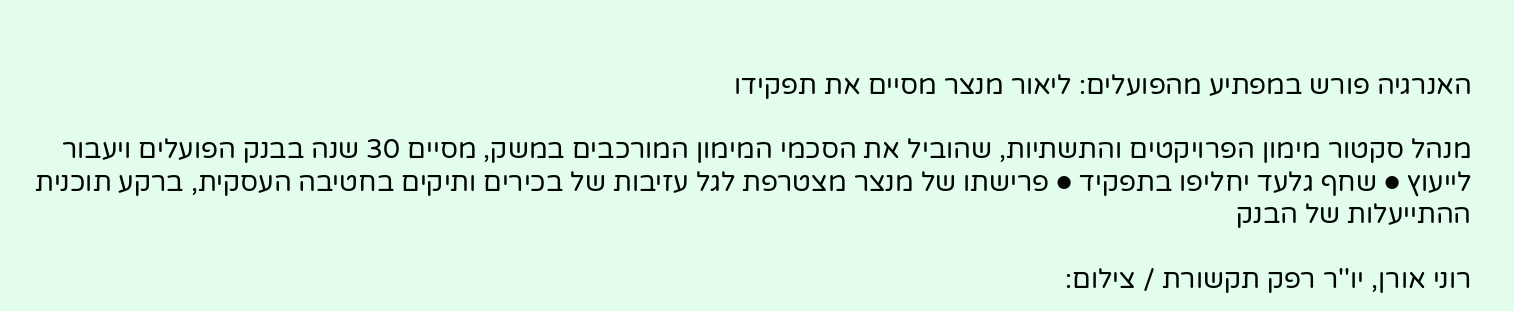האנרגיה פורש במפתיע מהפועלים: ליאור מנצר מסיים את תפקידו

מנהל סקטור מימון הפרויקטים והתשתיות, שהוביל את הסכמי המימון המורכבים במשק, מסיים 30 שנה בבנק הפועלים ויעבור לייעוץ ● שחף גלעד יחליפו בתפקיד ● פרישתו של מנצר מצטרפת לגל עזיבות של בכירים ותיקים בחטיבה העסקית, ברקע תוכנית ההתייעלות של הבנק

רוני אורן, יו''ר רפק תקשורת / צילום: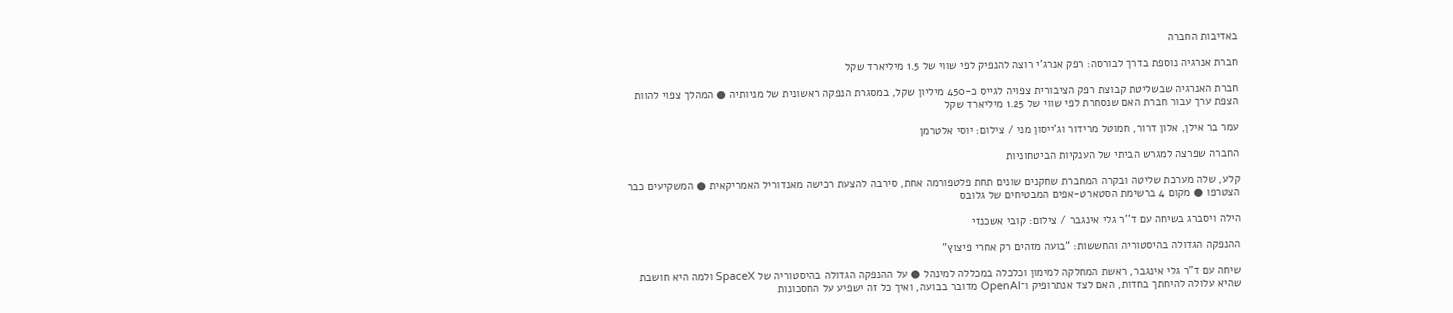באדיבות החברה

חברת אנרגיה נוספת בדרך לבורסה: רפק אנרג'י רוצה להנפיק לפי שווי של 1.5 מיליארד שקל

חברת האנרגיה שבשליטת קבוצת רפק הציבורית צפויה לגייס כ-450 מיליון שקל, במסגרת הנפקה ראשונית של מניותיה ● המהלך צפוי להוות הצפת ערך עבור חברת האם שנסחרת לפי שווי של 1.25 מיליארד שקל

עמר בר אילן, אלון דרור, חמוטל מרידור וג'ייסון מני / צילום: יוסי אלטרמן

החברה שפרצה למגרש הביתי של הענקיות הביטחוניות

קלע, שלה מערכת שליטה ובקרה המחברת שחקנים שונים תחת פלטפורמה אחת, סירבה להצעת רכישה מאנדוריל האמריקאית ● המשקיעים כבר הצטרפו ● מקום 4 ברשימת הסטארט-אפים המבטיחים של גלובס

הילה ויסברג בשיחה עם ד''ר גלי אינגבר / צילום: קובי אשכנזי

ההנפקה הגדולה בהיסטוריה והחששות: "בועה מזהים רק אחרי פיצוץ"

שיחה עם ד"ר גלי אינגבר, ראשת המחלקה למימון וכלכלה במכללה למינהל ● על ההנפקה הגדולה בהיסטוריה של SpaceX ולמה היא חושבת שהיא עלולה להיחתך בחדות, האם לצד אנתרופיק ו־OpenAI מדובר בבועה, ואיך כל זה ישפיע על החסכונות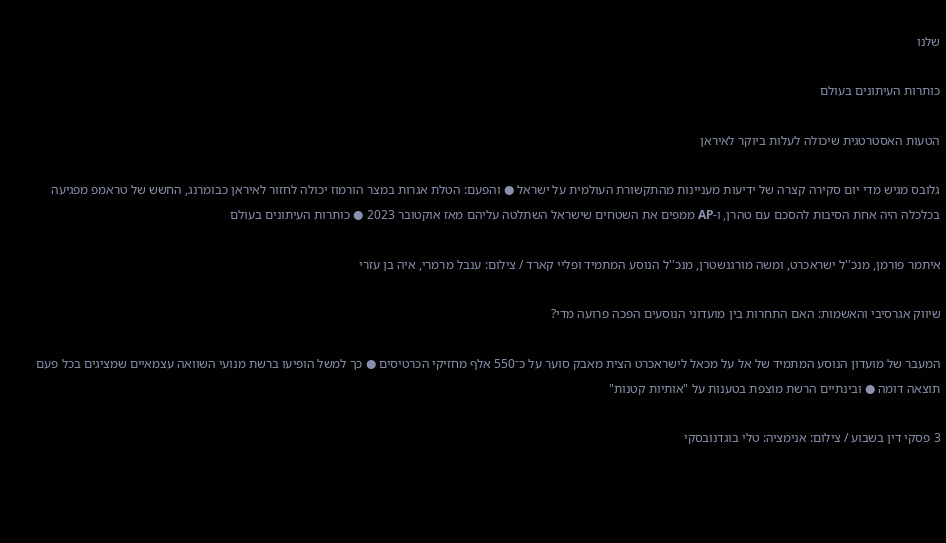שלנו

כותרות העיתונים בעולם

הטעות האסטרטגית שיכולה לעלות ביוקר לאיראן

גלובס מגיש מדי יום סקירה קצרה של ידיעות מעניינות מהתקשורת העולמית על ישראל ● והפעם: הטלת אגרות במצר הורמוז יכולה לחזור לאיראן כבומרנג, החשש של טראמפ מפגיעה בכלכלה היה אחת הסיבות להסכם עם טהרן, ו-AP ממפים את השטחים שישראל השתלטה עליהם מאז אוקטובר 2023 ● כותרות העיתונים בעולם

איתמר פורמן, מנכ''ל ישראכרט, ומשה מורגנשטרן, מנכ''ל הנוסע המתמיד ופליי קארד / צילום: ענבל מרמרי, איה בן עזרי

שיווק אגרסיבי והאשמות: האם התחרות בין מועדוני הנוסעים הפכה פרועה מדי?

המעבר של מועדון הנוסע המתמיד של אל על מכאל לישראכרט הצית מאבק סוער על כ־550 אלף מחזיקי הכרטיסים ● כך למשל הופיעו ברשת מנועי השוואה עצמאיים שמציגים בכל פעם תוצאה דומה ● ובינתיים הרשת מוצפת בטענות על "אותיות קטנות"

3 פסקי דין בשבוע / צילום: אנימציה: טלי בוגדנובסקי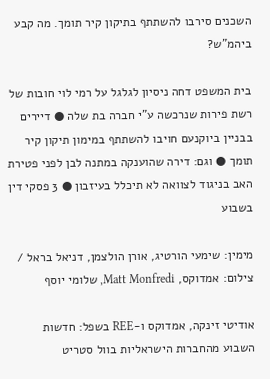השכנים סירבו להשתתף בתיקון קיר תומך. מה קבע ביהמ"ש?

בית המשפט דחה ניסיון לגלגל על רמי לוי חובות של רשת פירות שנרכשה ע"י חברה בת שלה ● דיירים בבניין ביוקנעם חויבו להשתתף במימון תיקון קיר תומך ● וגם: דירה שהוענקה במתנה לבן לפני פטירת האב בניגוד לצוואה לא תיכלל בעיזבון ● 3 פסקי דין בשבוע

מימין: שימעי הורטיג, אורן הולצמן, דניאל בראל / צילום: אמדוקס, Matt Monfredi, שלומי יוסף

אודיטי זינקה, אמדוקס ו-REE בשפל: חדשות השבוע מהחברות הישראליות בוול סטריט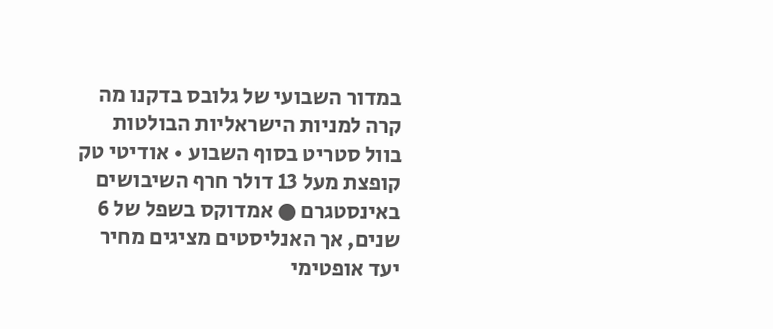במדור השבועי של גלובס בדקנו מה קרה למניות הישראליות הבולטות בוול סטריט בסוף השבוע • אודיטי טק קופצת מעל 13 דולר חרף השיבושים באינסטגרם ● אמדוקס בשפל של 6 שנים, אך האנליסטים מציגים מחיר יעד אופטימי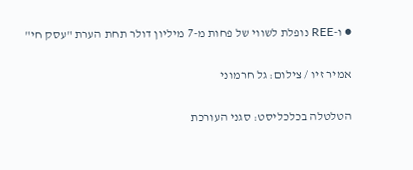● ו-REE נופלת לשווי של פחות מ-7 מיליון דולר תחת הערת "עסק חי"

אמיר זיו / צילום: גל חרמוני

הטלטלה בכלכליסט: סגני העורכת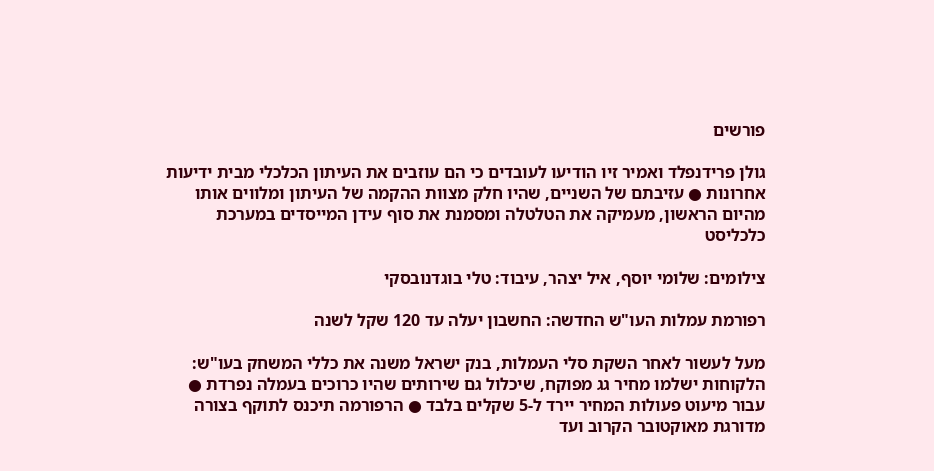פורשים

גולן פרידנפלד ואמיר זיו הודיעו לעובדים כי הם עוזבים את העיתון הכלכלי מבית ידיעות אחרונות ● עזיבתם של השניים, שהיו חלק מצוות ההקמה של העיתון ומלווים אותו מהיום הראשון, מעמיקה את הטלטלה ומסמנת את סוף עידן המייסדים במערכת כלכליסט

צילומים: שלומי יוסף, איל יצהר, עיבוד: טלי בוגדנובסקי

רפורמת עמלות העו"ש החדשה: החשבון יעלה עד 120 שקל לשנה

מעל לעשור לאחר השקת סלי העמלות, בנק ישראל משנה את כללי המשחק בעו"ש: הלקוחות ישלמו מחיר גג מפוקח, שיכלול גם שירותים שהיו כרוכים בעמלה נפרדת ● עבור מיעוט פעולות המחיר יירד ל-5 שקלים בלבד ● הרפורמה תיכנס לתוקף בצורה מדורגת מאוקטובר הקרוב ועד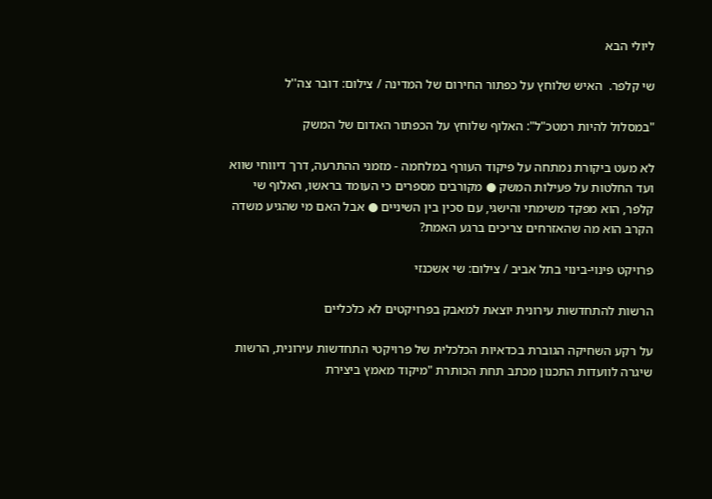ליולי הבא

שי קלפר.  האיש שלוחץ על כפתור החירום של המדינה / צילום: דובר צה''ל

"במסלול להיות רמטכ"ל": האלוף שלוחץ על הכפתור האדום של המשק

לא מעט ביקורת נמתחה על פיקוד העורף במלחמה - מזמני ההתרעה, דרך דיווחי שווא ועד החלטות על פעילות המשק ● מקורבים מספרים כי העומד בראשו, האלוף שי קלפר, הוא מפקד משימתי והישגי, עם סכין בין השיניים ● אבל האם מי שהגיע משדה הקרב הוא מה שהאזרחים צריכים ברגע האמת?

פרויקט פינוי-בינוי בתל אביב / צילום: שי אשכנזי

הרשות להתחדשות עירונית יוצאת למאבק בפרויקטים לא כלכליים

על רקע השחיקה הגוברת בכדאיות הכלכלית של פרויקטי התחדשות עירונית, הרשות שיגרה לוועדות התכנון מכתב תחת הכותרת "מיקוד מאמץ ביצירת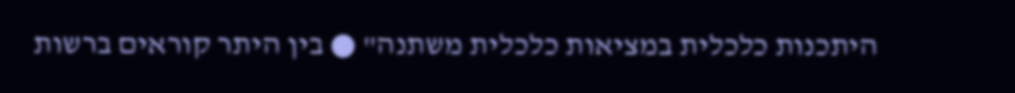היתכנות כלכלית במציאות כלכלית משתנה" ● בין היתר קוראים ברשות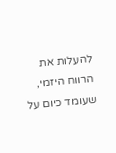להעלות את הרווח היזמי, שעומד כיום על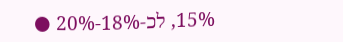15%, לכ-18%-20% ●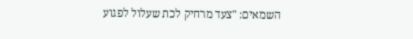השמאים: "צעד מרחיק לכת שעלול לפגוע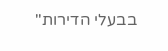בבעלי הדירות"